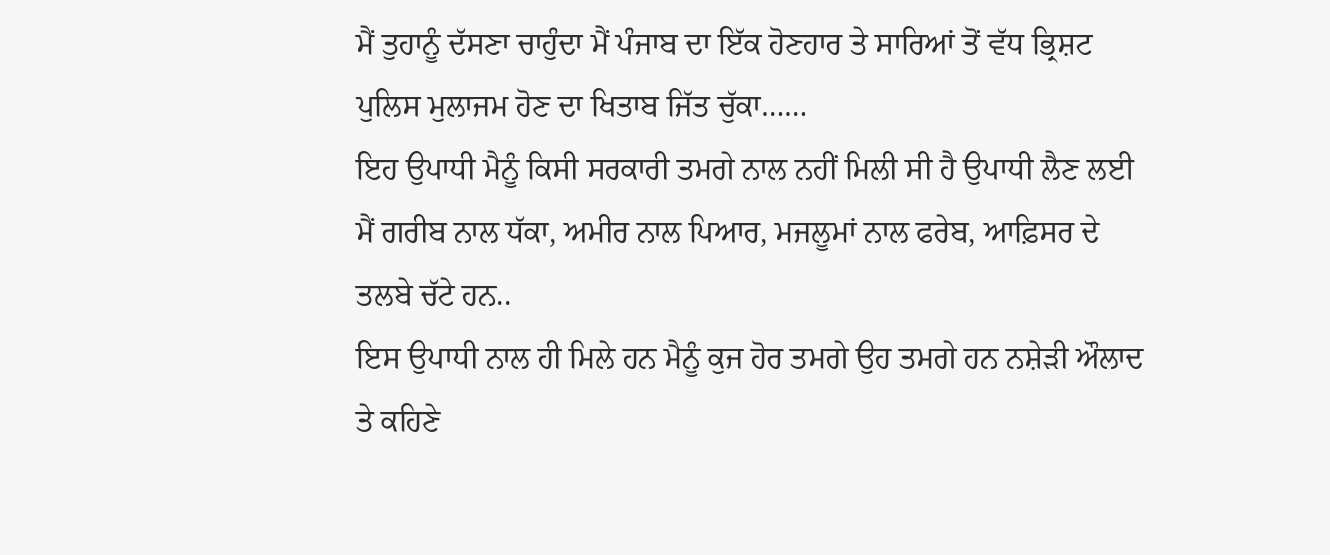ਮੈਂ ਤੁਹਾਨੂੰ ਦੱਸਣਾ ਚਾਹੁੰਦਾ ਮੈਂ ਪੰਜਾਬ ਦਾ ਇੱਕ ਹੋਣਹਾਰ ਤੇ ਸਾਰਿਆਂ ਤੋਂ ਵੱਧ ਭ੍ਰਿਸ਼ਟ ਪੁਲਿਸ ਮੁਲਾਜਮ ਹੋਣ ਦਾ ਖਿਤਾਬ ਜਿੱਤ ਚੁੱਕਾ……
ਇਹ ਉਪਾਧੀ ਮੈਨੂੰ ਕਿਸੀ ਸਰਕਾਰੀ ਤਮਗੇ ਨਾਲ ਨਹੀਂ ਮਿਲੀ ਸੀ ਹੈ ਉਪਾਧੀ ਲੈਣ ਲਈ ਮੈਂ ਗਰੀਬ ਨਾਲ ਧੱਕਾ, ਅਮੀਰ ਨਾਲ ਪਿਆਰ, ਮਜਲੂਮਾਂ ਨਾਲ ਫਰੇਬ, ਆਫ਼ਿਸਰ ਦੇ ਤਲਬੇ ਚੱਟੇ ਹਨ..
ਇਸ ਉਪਾਧੀ ਨਾਲ ਹੀ ਮਿਲੇ ਹਨ ਮੈਨੂੰ ਕੁਜ ਹੋਰ ਤਮਗੇ ਉਹ ਤਮਗੇ ਹਨ ਨਸ਼ੇੜੀ ਔਲਾਦ ਤੇ ਕਹਿਣੇ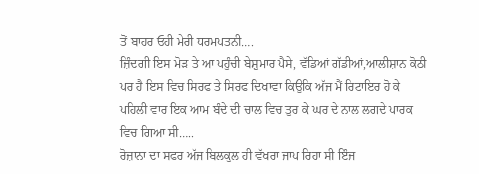ਤੋਂ ਬਾਹਰ ਓਹੀ ਮੇਰੀ ਧਰਮਪਤਨੀ….
ਜ਼ਿੰਦਗੀ ਇਸ ਮੋੜ ਤੇ ਆ ਪਹੁੰਚੀ ਬੇਸ਼ੁਮਾਰ ਪੈਸੇ, ਵੱਡਿਆਂ ਗੱਡੀਆਂ,ਆਲੀਸ਼ਾਨ ਕੋਠੀ ਪਰ ਹੈ ਇਸ ਵਿਚ ਸਿਰਫ ਤੇ ਸਿਰਫ ਦਿਖਾਵਾ ਕਿਉਕਿ ਅੱਜ ਮੈਂ ਰਿਟਾਇਰ ਹੋ ਕੇ ਪਹਿਲੀ ਵਾਰ ਇਕ ਆਮ ਬੰਦੇ ਦੀ ਚਾਲ ਵਿਚ ਤੁਰ ਕੇ ਘਰ ਦੇ ਨਾਲ ਲਗਦੇ ਪਾਰਕ ਵਿਚ ਗਿਆ ਸੀ…..
ਰੋਜ਼ਾਨਾ ਦਾ ਸਫਰ ਅੱਜ ਬਿਲਕੁਲ ਹੀ ਵੱਖਰਾ ਜਾਪ ਰਿਹਾ ਸੀ ਇੰਜ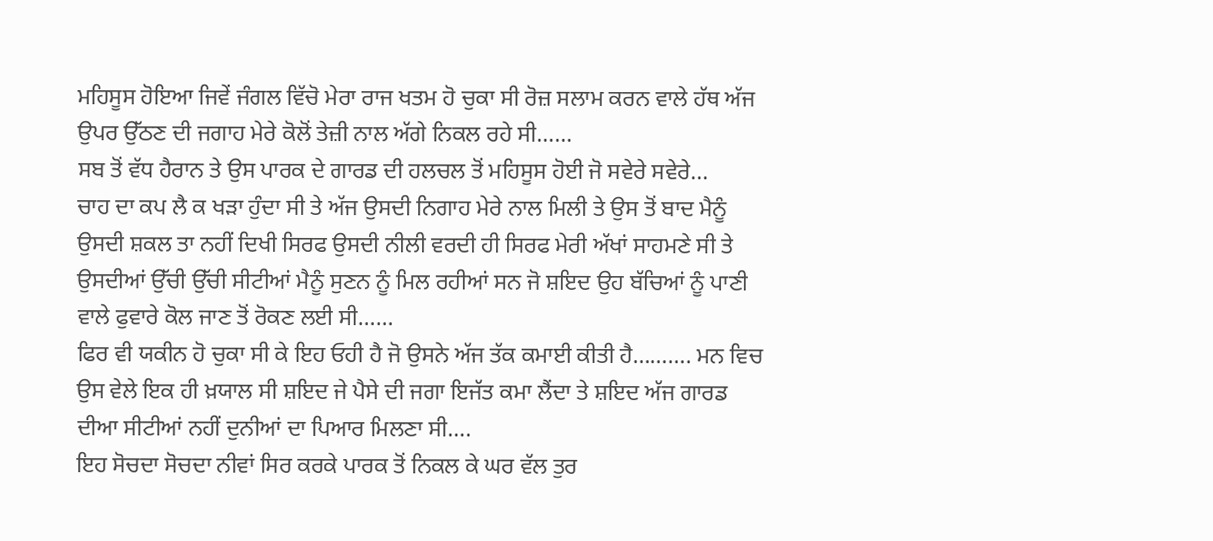ਮਹਿਸੂਸ ਹੋਇਆ ਜਿਵੇਂ ਜੰਗਲ ਵਿੱਚੋ ਮੇਰਾ ਰਾਜ ਖਤਮ ਹੋ ਚੁਕਾ ਸੀ ਰੋਜ਼ ਸਲਾਮ ਕਰਨ ਵਾਲੇ ਹੱਥ ਅੱਜ ਉਪਰ ਉੱਠਣ ਦੀ ਜਗਾਹ ਮੇਰੇ ਕੋਲੋਂ ਤੇਜ਼ੀ ਨਾਲ ਅੱਗੇ ਨਿਕਲ ਰਹੇ ਸੀ……
ਸਬ ਤੋਂ ਵੱਧ ਹੈਰਾਨ ਤੇ ਉਸ ਪਾਰਕ ਦੇ ਗਾਰਡ ਦੀ ਹਲਚਲ ਤੋਂ ਮਹਿਸੂਸ ਹੋਈ ਜੋ ਸਵੇਰੇ ਸਵੇਰੇ...
ਚਾਹ ਦਾ ਕਪ ਲੈ ਕ ਖੜਾ ਹੁੰਦਾ ਸੀ ਤੇ ਅੱਜ ਉਸਦੀ ਨਿਗਾਹ ਮੇਰੇ ਨਾਲ ਮਿਲੀ ਤੇ ਉਸ ਤੋਂ ਬਾਦ ਮੈਨੂੰ ਉਸਦੀ ਸ਼ਕਲ ਤਾ ਨਹੀਂ ਦਿਖੀ ਸਿਰਫ ਉਸਦੀ ਨੀਲੀ ਵਰਦੀ ਹੀ ਸਿਰਫ ਮੇਰੀ ਅੱਖਾਂ ਸਾਹਮਣੇ ਸੀ ਤੇ ਉਸਦੀਆਂ ਉੱਚੀ ਉੱਚੀ ਸੀਟੀਆਂ ਮੈਨੂੰ ਸੁਣਨ ਨੂੰ ਮਿਲ ਰਹੀਆਂ ਸਨ ਜੋ ਸ਼ਇਦ ਉਹ ਬੱਚਿਆਂ ਨੂੰ ਪਾਣੀ ਵਾਲੇ ਫੁਵਾਰੇ ਕੋਲ ਜਾਣ ਤੋਂ ਰੋਕਣ ਲਈ ਸੀ……
ਫਿਰ ਵੀ ਯਕੀਨ ਹੋ ਚੁਕਾ ਸੀ ਕੇ ਇਹ ਓਹੀ ਹੈ ਜੋ ਉਸਨੇ ਅੱਜ ਤੱਕ ਕਮਾਈ ਕੀਤੀ ਹੈ………. ਮਨ ਵਿਚ ਉਸ ਵੇਲੇ ਇਕ ਹੀ ਖ਼ਯਾਲ ਸੀ ਸ਼ਇਦ ਜੇ ਪੈਸੇ ਦੀ ਜਗਾ ਇਜੱਤ ਕਮਾ ਲੈਂਦਾ ਤੇ ਸ਼ਇਦ ਅੱਜ ਗਾਰਡ ਦੀਆ ਸੀਟੀਆਂ ਨਹੀਂ ਦੁਨੀਆਂ ਦਾ ਪਿਆਰ ਮਿਲਣਾ ਸੀ….
ਇਹ ਸੋਚਦਾ ਸੋਚਦਾ ਨੀਵਾਂ ਸਿਰ ਕਰਕੇ ਪਾਰਕ ਤੋਂ ਨਿਕਲ ਕੇ ਘਰ ਵੱਲ ਤੁਰ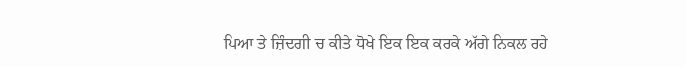ਪਿਆ ਤੇ ਜ਼ਿੰਦਗੀ ਚ ਕੀਤੇ ਧੋਖੇ ਇਕ ਇਕ ਕਰਕੇ ਅੱਗੇ ਨਿਕਲ ਰਹੇ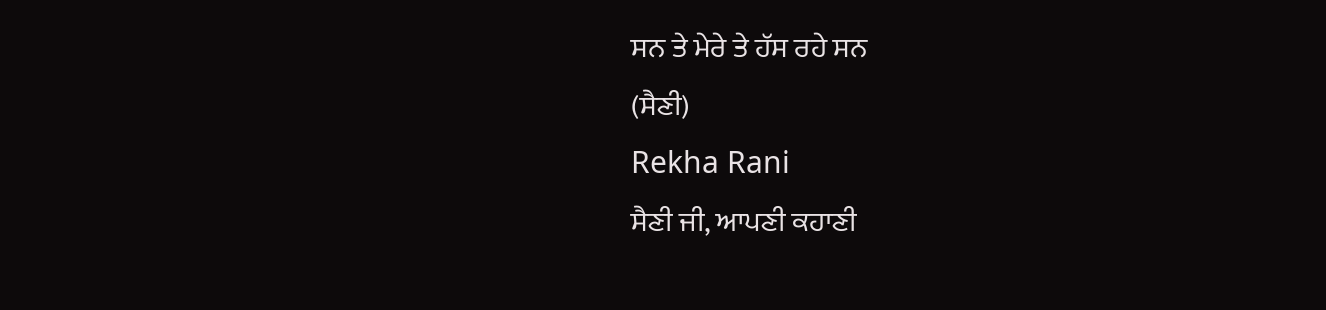ਸਨ ਤੇ ਮੇਰੇ ਤੇ ਹੱਸ ਰਹੇ ਸਨ
(ਸੈਣੀ)
Rekha Rani
ਸੈਣੀ ਜੀ, ਆਪਣੀ ਕਹਾਣੀ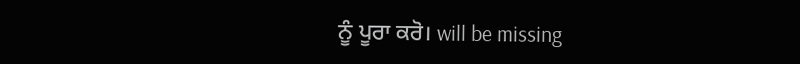ਨੂੰ ਪੂਰਾ ਕਰੋ। will be missing